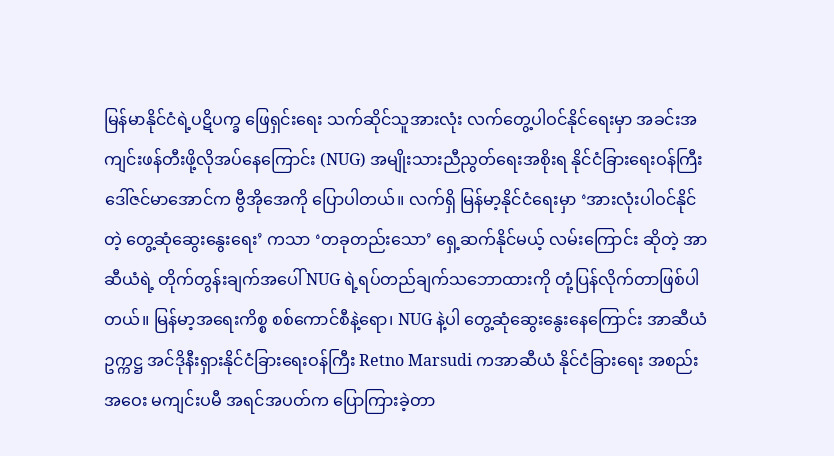မြန်မာနိုင်ငံရဲ့ပဋိပက္ခ ဖြေရှင်းရေး သက်ဆိုင်သူအားလုံး လက်တွေ့ပါဝင်နိုင်ရေးမှာ အခင်းအကျင်းဖန်တီးဖို့လိုအပ်နေကြောင်း (NUG) အမျိုးသားညီညွတ်ရေးအစိုးရ နိုင်ငံခြားရေးဝန်ကြီး ဒေါ်ဇင်မာအောင်က ဗွီအိုအေကို ပြောပါတယ်။ လက်ရှိ မြန်မာ့နိုင်ငံရေးမှာ ‘အားလုံးပါဝင်နိုင်တဲ့ တွေ့ဆုံဆွေးနွေးရေး’ ကသာ ‘တခုတည်းသော’ ရှေ့ဆက်နိုင်မယ့် လမ်းကြောင်း ဆိုတဲ့ အာဆီယံရဲ့ တိုက်တွန်းချက်အပေါ် NUG ရဲ့ရပ်တည်ချက်သဘောထားကို တုံ့ပြန်လိုက်တာဖြစ်ပါတယ်။ မြန်မာ့အရေးကိစ္စ စစ်ကောင်စီနဲ့ရော၊ NUG နဲ့ပါ တွေ့ဆုံဆွေးနွေးနေကြောင်း အာဆီယံဥက္ကဋ္ဌ အင်ဒိုနီးရှားနိုင်ငံခြားရေးဝန်ကြီး Retno Marsudi ကအာဆီယံ နိုင်ငံခြားရေး အစည်းအဝေး မကျင်းပမီ အရင်အပတ်က ပြောကြားခဲ့တာ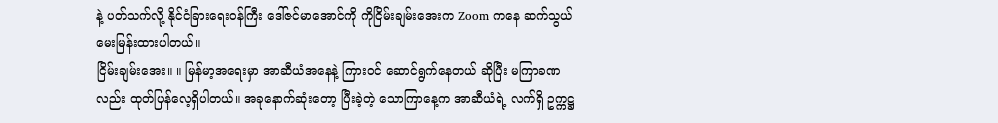နဲ့ ပတ်သက်လို့ နိုင်ငံခြားရေးဝန်ကြီး ဒေါ်ဇင်မာအောင်ကို ကိုငြိမ်းချမ်းအေးက Zoom ကနေ ဆက်သွယ်မေးမြန်းထားပါတယ်။
ငြိမ်းချမ်းအေး။ ။ မြန်မာ့အရေးမှာ အာဆီယံအနေနဲ့ ကြားဝင် ဆောင်ရွက်နေတယ် ဆိုပြီး မကြာခဏလည်း ထုတ်ပြန်လေ့ရှိပါတယ်။ အခုနောက်ဆုံးတော့ ပြီးခဲ့တဲ့ သောကြာနေ့က အာဆီယံရဲ့ လက်ရှိ ဥက္ကဋ္ဌ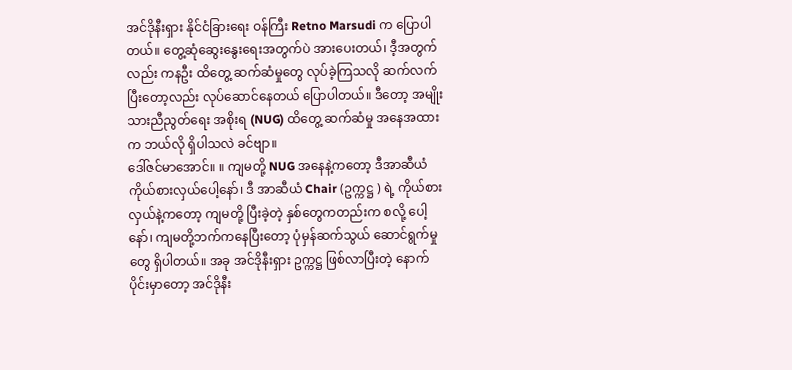အင်ဒိုနီးရှား နိုင်ငံခြားရေး ဝန်ကြီး Retno Marsudi က ပြောပါတယ်။ တွေ့ဆုံဆွေးနွေးရေးအတွက်ပဲ အားပေးတယ်၊ ဒီ့အတွက်လည်း ကနဦး ထိတွေ့ ဆက်ဆံမှုတွေ လုပ်ခဲ့ကြသလို ဆက်လက်ပြီးတော့လည်း လုပ်ဆောင်နေတယ် ပြောပါတယ်။ ဒီတော့ အမျိုးသားညီညွတ်ရေး အစိုးရ (NUG) ထိတွေ့ ဆက်ဆံမှု အနေအထားက ဘယ်လို ရှိပါသလဲ ခင်ဗျာ။
ဒေါ်ဇင်မာအောင်။ ။ ကျမတို့ NUG အနေနဲ့ကတော့ ဒီအာဆီယံ ကိုယ်စားလှယ်ပေါ့နော်၊ ဒီ အာဆီယံ Chair (ဥက္ကဋ္ဌ ) ရဲ့ ကိုယ်စားလှယ်နဲ့ကတော့ ကျမတို့ ပြီးခဲ့တဲ့ နှစ်တွေကတည်းက စလို့ ပေါ့နော်၊ ကျမတို့ဘက်ကနေပြီးတော့ ပုံမှန်ဆက်သွယ် ဆောင်ရွက်မှုတွေ ရှိပါတယ်။ အခု အင်ဒိုနီးရှား ဥက္ကဋ္ဌ ဖြစ်လာပြီးတဲ့ နောက်ပိုင်းမှာတော့ အင်ဒိုနီး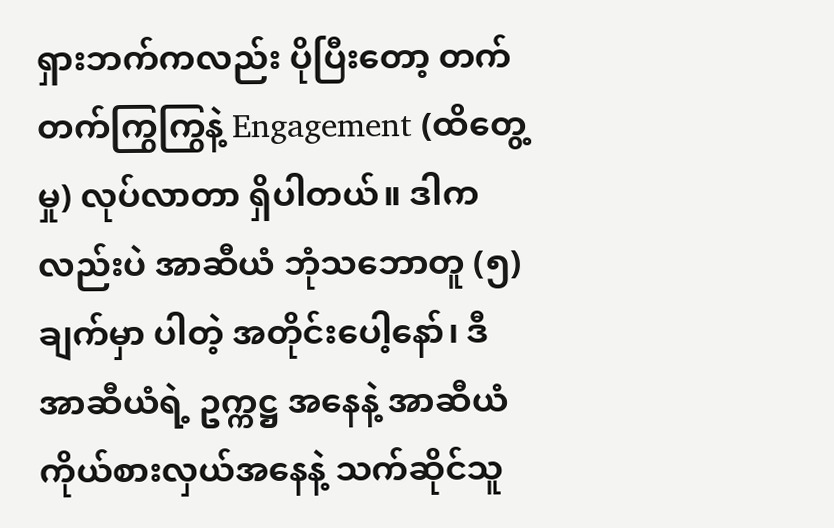ရှားဘက်ကလည်း ပိုပြီးတော့ တက်တက်ကြွကြွနဲ့ Engagement (ထိတွေ့မှု) လုပ်လာတာ ရှိပါတယ်။ ဒါကလည်းပဲ အာဆီယံ ဘုံသဘောတူ (၅) ချက်မှာ ပါတဲ့ အတိုင်းပေါ့နော်၊ ဒီ အာဆီယံရဲ့ ဥက္ကဋ္ဌ အနေနဲ့ အာဆီယံ ကိုယ်စားလှယ်အနေနဲ့ သက်ဆိုင်သူ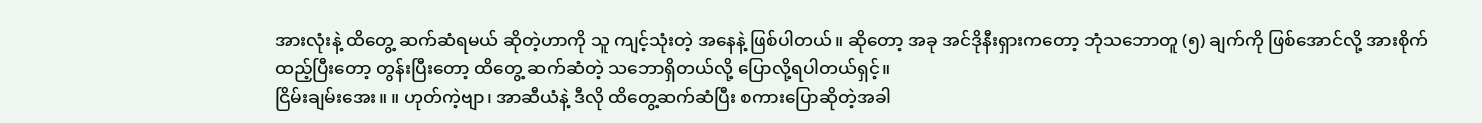အားလုံးနဲ့ ထိတွေ့ ဆက်ဆံရမယ် ဆိုတဲ့ဟာကို သူ ကျင့်သုံးတဲ့ အနေနဲ့ ဖြစ်ပါတယ်။ ဆိုတော့ အခု အင်ဒိုနီးရှားကတော့ ဘုံသဘောတူ (၅) ချက်ကို ဖြစ်အောင်လို့ အားစိုက်ထည့်ပြီးတော့ တွန်းပြီးတော့ ထိတွေ့ ဆက်ဆံတဲ့ သဘောရှိတယ်လို့ ပြောလို့ရပါတယ်ရှင့်။
ငြိမ်းချမ်းအေး။ ။ ဟုတ်ကဲ့ဗျာ၊ အာဆီယံနဲ့ ဒီလို ထိတွေ့ဆက်ဆံပြီး စကားပြောဆိုတဲ့အခါ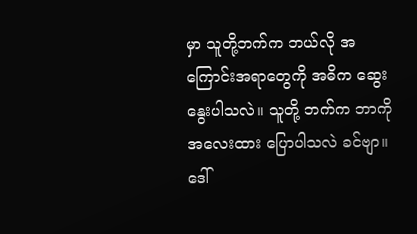မှာ သူတို့ဘက်က ဘယ်လို အကြောင်းအရာတွေကို အဓိက ဆွေးနွေးပါသလဲ။ သူတို့ ဘက်က ဘာကို အလေးထား ပြောပါသလဲ ခင်ဗျာ။
ဒေါ်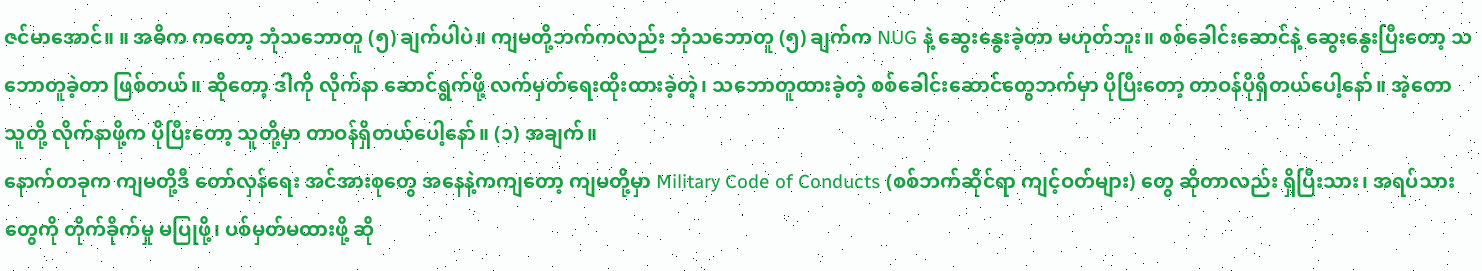ဇင်မာအောင်။ ။ အဓိက ကတော့ ဘုံသဘောတူ (၅) ချက်ပါပဲ။ ကျမတို့ဘက်ကလည်း ဘုံသဘောတူ (၅) ချက်က NUG နဲ့ ဆွေးနွေးခဲ့တာ မဟုတ်ဘူး။ စစ်ခေါင်းဆောင်နဲ့ ဆွေးနွေးပြီးတော့ သဘောတူခဲ့တာ ဖြစ်တယ်။ ဆိုတော့ ဒါကို လိုက်နာ ဆောင်ရွက်ဖို့ လက်မှတ်ရေးထိုးထားခဲ့တဲ့၊ သဘောတူထားခဲ့တဲ့ စစ်ခေါင်းဆောင်တွေဘက်မှာ ပိုပြီးတော့ တာဝန်ပိုရှိတယ်ပေါ့နော်။ အဲ့တော သူတို့ လိုက်နာဖို့က ပိုပြီးတော့ သူတို့မှာ တာဝန်ရှိတယ်ပေါ့နော်။ (၁) အချက်။
နောက်တခုက ကျမတို့ဒီ တော်လှန်ရေး အင်အားစုတွေ အနေနဲ့ကကျတော့ ကျမတို့မှာ Military Code of Conducts (စစ်ဘက်ဆိုင်ရာ ကျင့်ဝတ်များ) တွေ ဆိုတာလည်း ရှိပြီးသား၊ အရပ်သားတွေကို တိုက်ခိုက်မှု မပြုဖို့၊ ပစ်မှတ်မထားဖို့ ဆို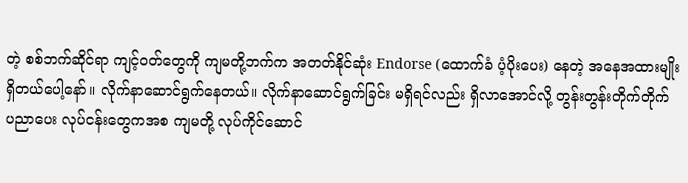တဲ့ စစ်ဘက်ဆိုင်ရာ ကျင့်ဝတ်တွေကို ကျမတို့ဘက်က အတတ်နိုင်ဆုံး Endorse (ထောက်ခံ ပံ့ပိုးပေး) နေတဲ့ အနေအထားမျိုး ရှိတယ်ပေါ့နော်။ လိုက်နာဆောင်ရွက်နေတယ်။ လိုက်နာဆောင်ရွက်ခြင်း မရှိရင်လည်း ရှိလာအောင်လို့ တွန်းတွန်းတိုက်တိုက် ပညာပေး လုပ်ငန်းတွေကအစ ကျမတို့ လုပ်ကိုင်ဆောင်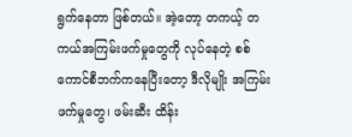ရွက်နေတာ ဖြစ်တယ်။ အဲ့တော့ တကယ့် တကယ်အကြမ်းဖက်မှုတွေကို လုပ်နေတဲ့ စစ်ကောင်စီဘက်ကနေပြီးတော့ ဒီလိုမျိုး အကြမ်းဖက်မှုတွေ၊ ဖမ်းဆီး ထိန်း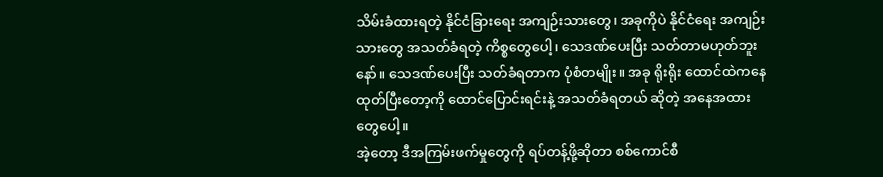သိမ်းခံထားရတဲ့ နိုင်ငံခြားရေး အကျဉ်းသားတွေ၊ အခုကိုပဲ နိုင်ငံရေး အကျဉ်းသားတွေ အသတ်ခံရတဲ့ ကိစ္စတွေပေါ့၊ သေဒဏ်ပေးပြီး သတ်တာမဟုတ်ဘူးနော်။ သေဒဏ်ပေးပြီး သတ်ခံရတာက ပုံစံတမျိုး။ အခု ရိုးရိုး ထောင်ထဲကနေ ထုတ်ပြီးတော့ကို ထောင်ပြောင်းရင်းနဲ့ အသတ်ခံရတယ် ဆိုတဲ့ အနေအထားတွေပေါ့။
အဲ့တော့ ဒီအကြမ်းဖက်မှုတွေကို ရပ်တန့်ဖို့ဆိုတာ စစ်ကောင်စီ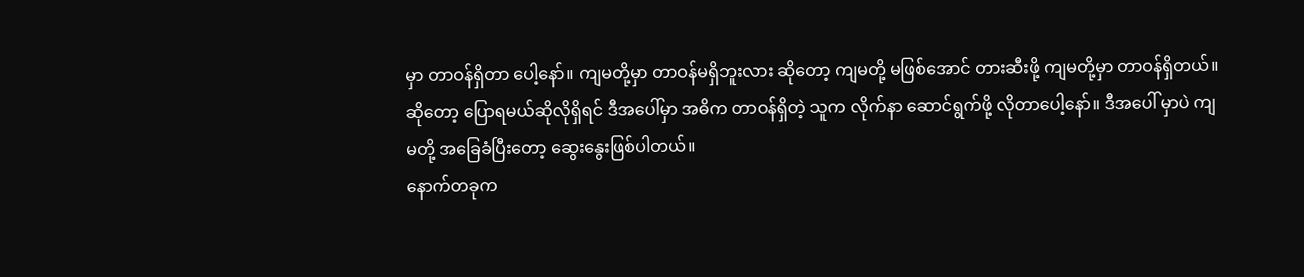မှာ တာဝန်ရှိတာ ပေါ့နော်။ ကျမတို့မှာ တာဝန်မရှိဘူးလား ဆိုတော့ ကျမတို့ မဖြစ်အောင် တားဆီးဖို့ ကျမတို့မှာ တာဝန်ရှိတယ်။ ဆိုတော့ ပြောရမယ်ဆိုလိုရှိရင် ဒီအပေါ်မှာ အဓိက တာဝန်ရှိတဲ့ သူက လိုက်နာ ဆောင်ရွက်ဖို့ လိုတာပေါ့နော်။ ဒီအပေါ် မှာပဲ ကျမတို့ အခြေခံပြီးတော့ ဆွေးနွေးဖြစ်ပါတယ်။
နောက်တခုက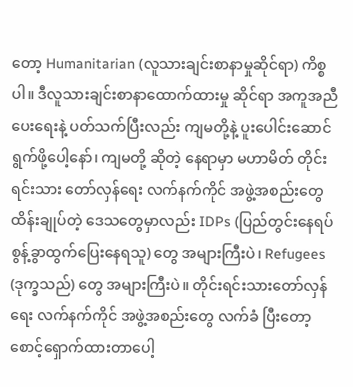တော့ Humanitarian (လူသားချင်းစာနာမှုဆိုင်ရာ) ကိစ္စပါ။ ဒီလူသားချင်းစာနာထောက်ထားမှု ဆိုင်ရာ အကူအညီပေးရေးနဲ့ ပတ်သက်ပြီးလည်း ကျမတို့နဲ့ ပူးပေါင်းဆောင်ရွက်ဖို့ပေါ့နော်၊ ကျမတို့ ဆိုတဲ့ နေရာမှာ မဟာမိတ် တိုင်းရင်းသား တော်လှန်ရေး လက်နက်ကိုင် အဖွဲ့အစည်းတွေ ထိန်းချုပ်တဲ့ ဒေသတွေမှာလည်း IDPs (ပြည်တွင်းနေရပ်စွန့်ခွာထွက်ပြေးနေရသူ) တွေ အများကြီးပဲ၊ Refugees (ဒုက္ခသည်) တွေ အများကြီးပဲ။ တိုင်းရင်းသားတော်လှန်ရေး လက်နက်ကိုင် အဖွဲ့အစည်းတွေ လက်ခံ ပြီးတော့ စောင့်ရှောက်ထားတာပေါ့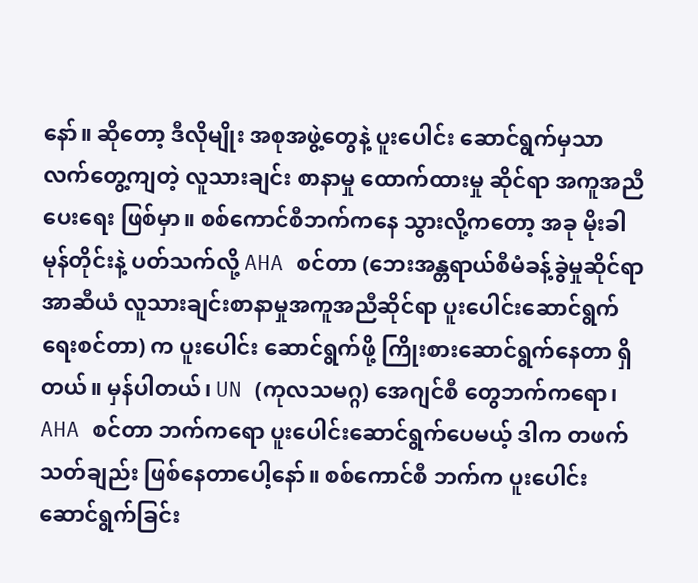နော်။ ဆိုတော့ ဒီလိုမျိုး အစုအဖွဲ့တွေနဲ့ ပူးပေါင်း ဆောင်ရွက်မှသာ လက်တွေ့ကျတဲ့ လူသားချင်း စာနာမှု ထောက်ထားမှု ဆိုင်ရာ အကူအညီပေးရေး ဖြစ်မှာ။ စစ်ကောင်စီဘက်ကနေ သွားလို့ကတော့ အခု မိုးခါ မုန်တိုင်းနဲ့ ပတ်သက်လို့ AHA စင်တာ (ဘေးအန္တရာယ်စီမံခန့်ခွဲမှုဆိုင်ရာ အာဆီယံ လူသားချင်းစာနာမှုအကူအညီဆိုင်ရာ ပူးပေါင်းဆောင်ရွက်ရေးစင်တာ) က ပူးပေါင်း ဆောင်ရွက်ဖို့ ကြိုးစားဆောင်ရွက်နေတာ ရှိတယ်။ မှန်ပါတယ်၊ UN (ကုလသမဂ္ဂ) အေဂျင်စီ တွေဘက်ကရော၊ AHA စင်တာ ဘက်ကရော ပူးပေါင်းဆောင်ရွက်ပေမယ့် ဒါက တဖက်သတ်ချည်း ဖြစ်နေတာပေါ့နော်။ စစ်ကောင်စီ ဘက်က ပူးပေါင်းဆောင်ရွက်ခြင်း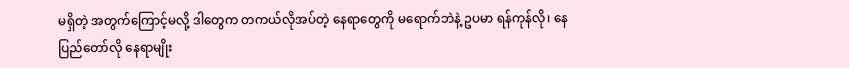မရှိတဲ့ အတွက်ကြောင့်မလို့ ဒါတွေက တကယ်လိုအပ်တဲ့ နေရာတွေကို မရောက်ဘဲနဲ့ ဥပမာ ရန်ကုန်လို၊ နေပြည်တော်လို နေရာမျိုး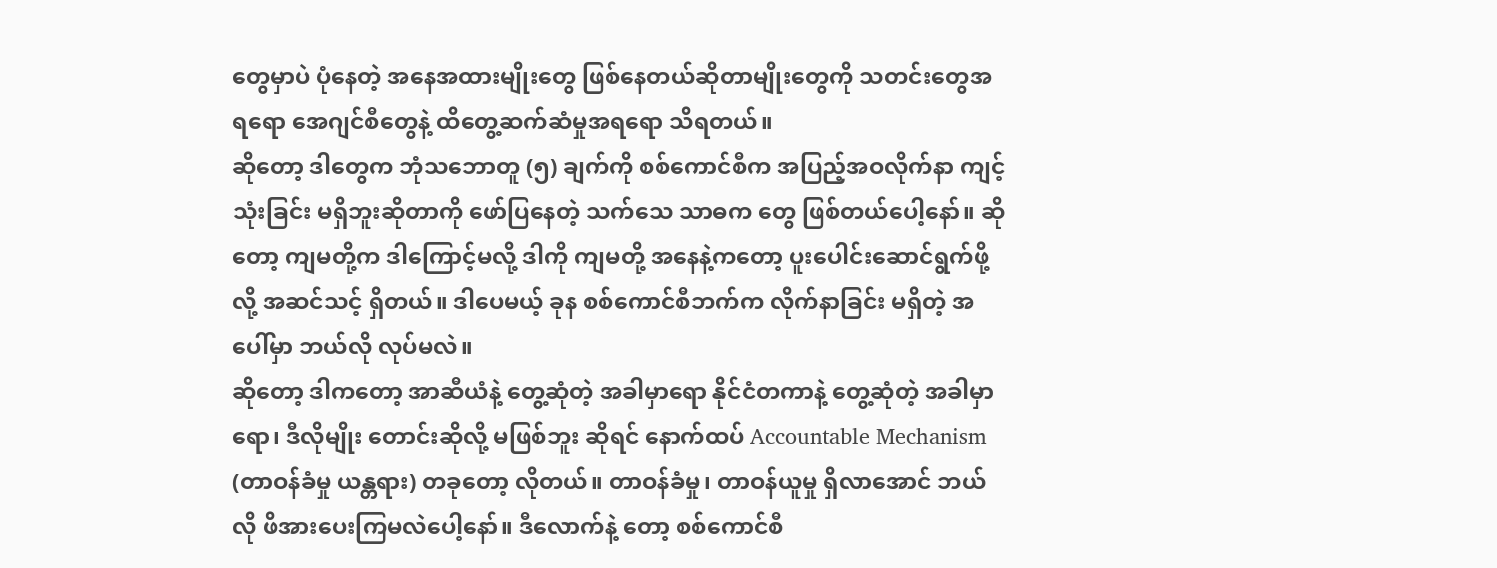တွေမှာပဲ ပုံနေတဲ့ အနေအထားမျိုးတွေ ဖြစ်နေတယ်ဆိုတာမျိုးတွေကို သတင်းတွေအရရော အေဂျင်စီတွေနဲ့ ထိတွေ့ဆက်ဆံမှုအရရော သိရတယ်။
ဆိုတော့ ဒါတွေက ဘုံသဘောတူ (၅) ချက်ကို စစ်ကောင်စီက အပြည့်အဝလိုက်နာ ကျင့်သုံးခြင်း မရှိဘူးဆိုတာကို ဖော်ပြနေတဲ့ သက်သေ သာဓက တွေ ဖြစ်တယ်ပေါ့နော်။ ဆိုတော့ ကျမတို့က ဒါကြောင့်မလို့ ဒါကို ကျမတို့ အနေနဲ့ကတော့ ပူးပေါင်းဆောင်ရွက်ဖို့လို့ အဆင်သင့် ရှိတယ်။ ဒါပေမယ့် ခုန စစ်ကောင်စီဘက်က လိုက်နာခြင်း မရှိတဲ့ အပေါ်မှာ ဘယ်လို လုပ်မလဲ။
ဆိုတော့ ဒါကတော့ အာဆီယံနဲ့ တွေ့ဆုံတဲ့ အခါမှာရော နိုင်ငံတကာနဲ့ တွေ့ဆုံတဲ့ အခါမှာရော၊ ဒီလိုမျိုး တောင်းဆိုလို့ မဖြစ်ဘူး ဆိုရင် နောက်ထပ် Accountable Mechanism (တာဝန်ခံမှု ယန္တရား) တခုတော့ လိုတယ်။ တာဝန်ခံမှု၊ တာဝန်ယူမှု ရှိလာအောင် ဘယ်လို ဖိအားပေးကြမလဲပေါ့နော်။ ဒီလောက်နဲ့ တော့ စစ်ကောင်စီ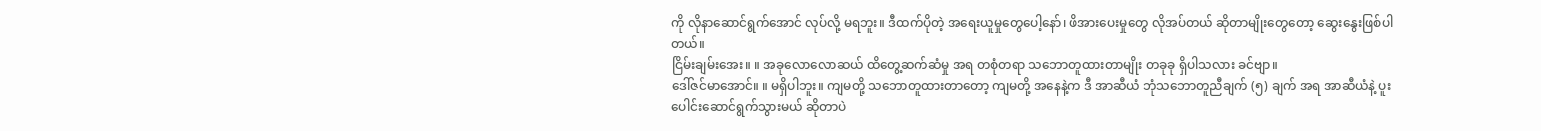ကို လိုနာဆောင်ရွက်အောင် လုပ်လို့ မရဘူး။ ဒီထက်ပိုတဲ့ အရေးယူမှုတွေပေါ့နော်၊ ဖိအားပေးမှုတွေ လိုအပ်တယ် ဆိုတာမျိုးတွေတော့ ဆွေးနွေးဖြစ်ပါတယ်။
ငြိမ်းချမ်းအေး။ ။ အခုလောလောဆယ် ထိတွေ့ဆက်ဆံမှု အရ တစုံတရာ သဘောတူထားတာမျိုး တခုခု ရှိပါသလား ခင်ဗျာ။
ဒေါ်ဇင်မာအောင်။ ။ မရှိပါဘူး။ ကျမတို့ သဘောတူထားတာတော့ ကျမတို့ အနေနဲ့က ဒီ အာဆီယံ ဘုံသဘောတူညီချက် (၅) ချက် အရ အာဆီယံနဲ့ ပူးပေါင်းဆောင်ရွက်သွားမယ် ဆိုတာပဲ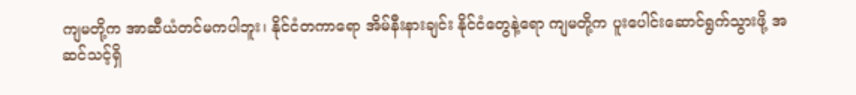ကျမတို့က အာဆီယံတင်မကပါဘူး၊ နိုင်ငံတကာရော အိမ်နီးနားချင်း နိုင်ငံတွေနဲ့ရော ကျမတို့က ပူးပေါင်းဆောင်ရွက်သွားဖို့ အဆင်သင့်ရှိ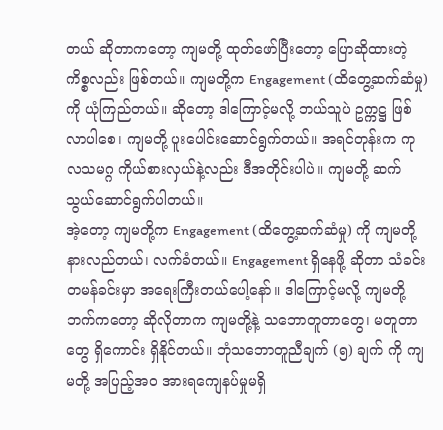တယ် ဆိုတာကတော့ ကျမတို့ ထုတ်ဖော်ပြီးတော့ ပြောဆိုထားတဲ့ ကိစ္စလည်း ဖြစ်တယ်။ ကျမတို့က Engagement (ထိတွေ့ဆက်ဆံမှု) ကို ယုံကြည်တယ်။ ဆိုတော့ ဒါကြောင့်မလို့ ဘယ်သူပဲ ဥက္ကဋ္ဌ ဖြစ်လာပါစေ၊ ကျမတို့ ပူးပေါင်းဆောင်ရွက်တယ်။ အရင်တုန်းက ကုလသမဂ္ဂ ကိုယ်စားလှယ်နဲ့လည်း ဒီအတိုင်းပါပဲ။ ကျမတို့ ဆက်သွယ်ဆောင်ရွက်ပါတယ်။
အဲ့တော့ ကျမတို့က Engagement (ထိတွေ့ဆက်ဆံမှု) ကို ကျမတို့ နားလည်တယ်၊ လက်ခံတယ်။ Engagement ရှိနေဖို့ ဆိုတာ သံခင်းတမန်ခင်းမှာ အရေးကြီးတယ်ပေါ့နော်။ ဒါကြောင့်မလို့ ကျမတို့ ဘက်ကတော့ ဆိုလိုတာက ကျမတို့နဲ့ သဘောတူတာတွေ၊ မတူတာတွေ ရှိကောင်း ရှိနိုင်တယ်။ ဘုံသဘောတူညီချက် (၅) ချက် ကို ကျမတို့ အပြည့်အဝ အားရကျေနပ်မှုမရှိ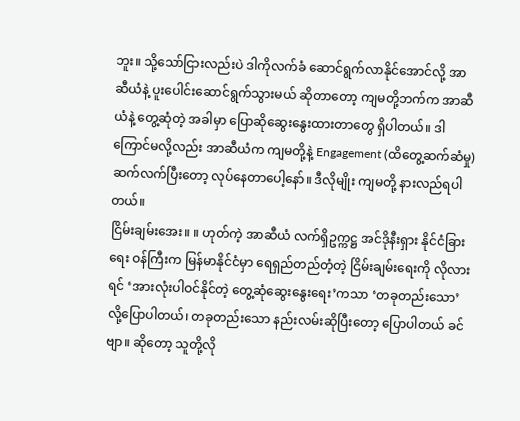ဘူး။ သို့သော်ငြားလည်းပဲ ဒါကိုလက်ခံ ဆောင်ရွက်လာနိုင်အောင်လို့ အာဆီယံနဲ့ ပူးပေါင်းဆောင်ရွက်သွားမယ် ဆိုတာတော့ ကျမတို့ဘက်က အာဆီယံနဲ့ တွေ့ဆုံတဲ့ အခါမှာ ပြောဆိုဆွေးနွေးထားတာတွေ ရှိပါတယ်။ ဒါကြောင်မလို့လည်း အာဆီယံက ကျမတို့နဲ့ Engagement (ထိတွေ့ဆက်ဆံမှု) ဆက်လက်ပြီးတော့ လုပ်နေတာပေါ့နော်။ ဒီလိုမျိုး ကျမတို့ နားလည်ရပါတယ်။
ငြိမ်းချမ်းအေး။ ။ ဟုတ်ကဲ့ အာဆီယံ လက်ရှိဥက္ကဋ္ဌ အင်ဒိုနီးရှား နိုင်ငံခြားရေး ဝန်ကြီးက မြန်မာနိုင်ငံမှာ ရေရှည်တည်တံ့တဲ့ ငြိမ်းချမ်းရေးကို လိုလားရင် ‘အားလုံးပါဝင်နိုင်တဲ့ တွေ့ဆုံဆွေးနွေးရေး’ကသာ ‘တခုတည်းသော’ လို့ပြောပါတယ်၊ တခုတည်းသော နည်းလမ်းဆိုပြီးတော့ ပြောပါတယ် ခင်ဗျာ။ ဆိုတော့ သူတို့လို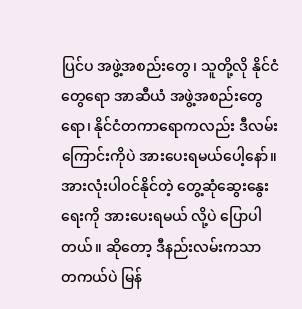ပြင်ပ အဖွဲ့အစည်းတွေ၊ သူတို့လို နိုင်ငံတွေရော အာဆီယံ အဖွဲ့အစည်းတွေရော၊ နိုင်ငံတကာရောကလည်း ဒီလမ်းကြောင်းကိုပဲ အားပေးရမယ်ပေါ့နော်။ အားလုံးပါဝင်နိုင်တဲ့ တွေ့ဆုံဆွေးနွေးရေးကို အားပေးရမယ် လို့ပဲ ပြောပါတယ်။ ဆိုတော့ ဒီနည်းလမ်းကသာ တကယ်ပဲ မြန်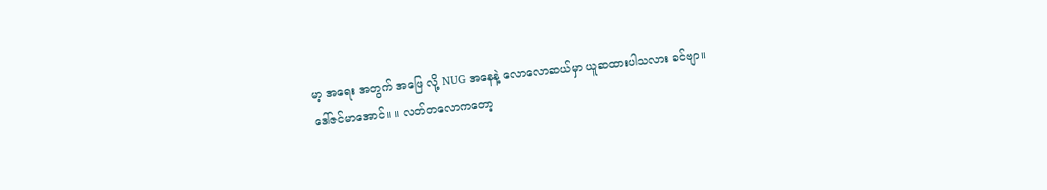မာ့ အရေး အတွက် အဖြေ လို့ NUG အနေနဲ့ လောလောဆယ်မှာ ယူဆထားပါသလား ခင်ဗျာ။
ဒေါ်ဇင်မာအောင်။ ။ လတ်တလောကတော့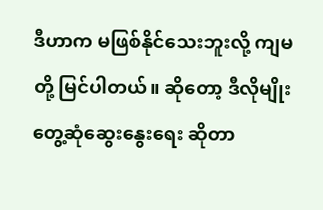ဒီဟာက မဖြစ်နိုင်သေးဘူးလို့ ကျမတို့ မြင်ပါတယ်။ ဆိုတော့ ဒီလိုမျိုးတွေ့ဆုံဆွေးနွေးရေး ဆိုတာ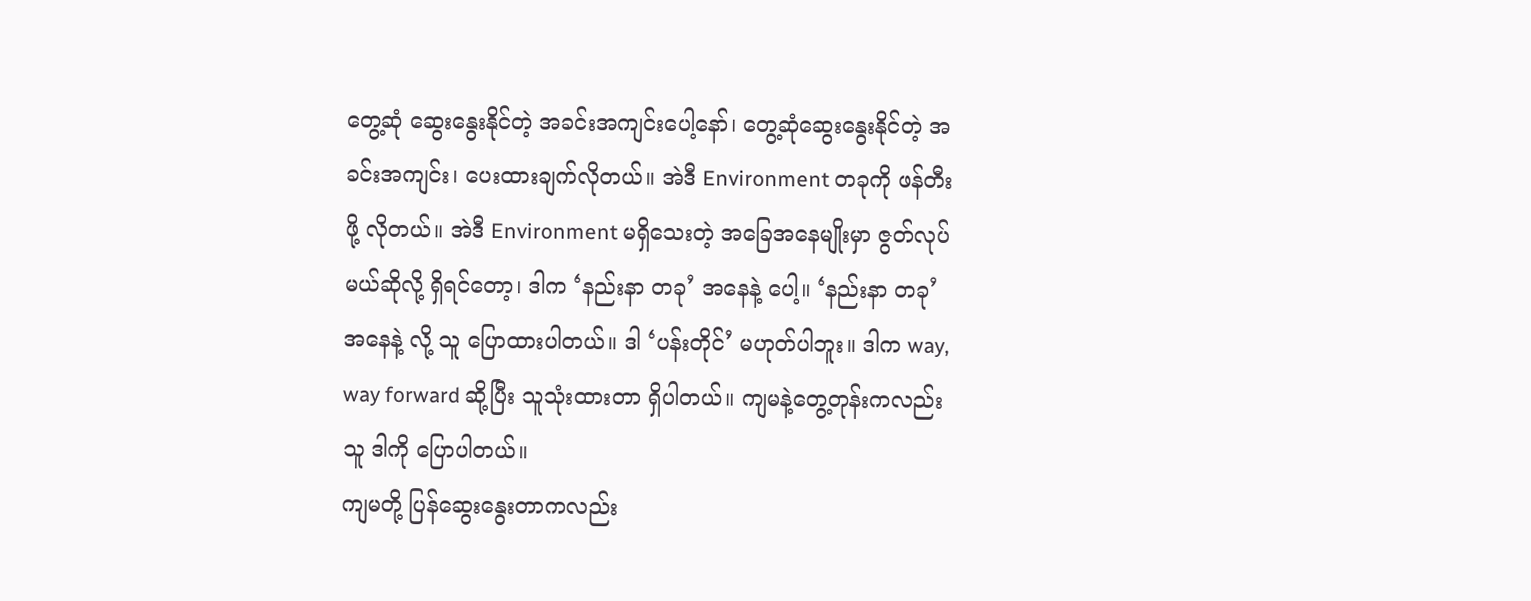တွေ့ဆုံ ဆွေးနွေးနိုင်တဲ့ အခင်းအကျင်းပေါ့နော်၊ တွေ့ဆုံဆွေးနွေးနိုင်တဲ့ အခင်းအကျင်း၊ ပေးထားချက်လိုတယ်။ အဲဒီ Environment တခုကို ဖန်တီးဖို့ လိုတယ်။ အဲဒီ Environment မရှိသေးတဲ့ အခြေအနေမျိုးမှာ ဇွတ်လုပ်မယ်ဆိုလို့ ရှိရင်တော့၊ ဒါက ‘နည်းနာ တခု’ အနေနဲ့ ပေါ့။ ‘နည်းနာ တခု’ အနေနဲ့ လို့ သူ ပြောထားပါတယ်။ ဒါ ‘ပန်းတိုင်’ မဟုတ်ပါဘူး။ ဒါက way, way forward ဆို့ပြီး သူသုံးထားတာ ရှိပါတယ်။ ကျမနဲ့တွေ့တုန်းကလည်း သူ ဒါကို ပြောပါတယ်။
ကျမတို့ ပြန်ဆွေးနွေးတာကလည်း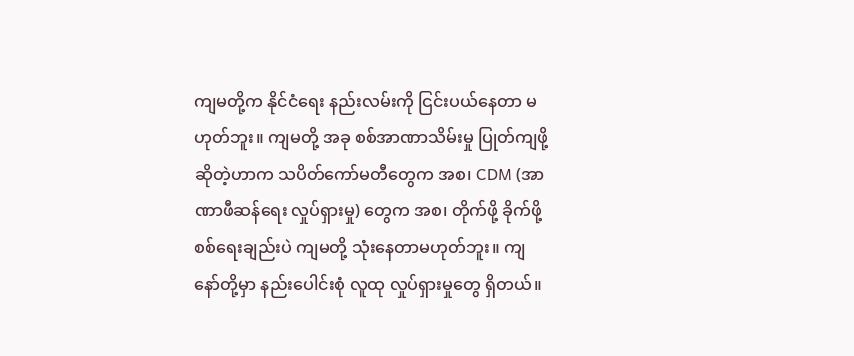ကျမတို့က နိုင်ငံရေး နည်းလမ်းကို ငြင်းပယ်နေတာ မဟုတ်ဘူး။ ကျမတို့ အခု စစ်အာဏာသိမ်းမှု ပြုတ်ကျဖို့ ဆိုတဲ့ဟာက သပိတ်ကော်မတီတွေက အစ၊ CDM (အာဏာဖီဆန်ရေး လှုပ်ရှားမှု) တွေက အစ၊ တိုက်ဖို့ ခိုက်ဖို့ စစ်ရေးချည်းပဲ ကျမတို့ သုံးနေတာမဟုတ်ဘူး။ ကျနော်တို့မှာ နည်းပေါင်းစုံ လူထု လှုပ်ရှားမှုတွေ ရှိတယ်။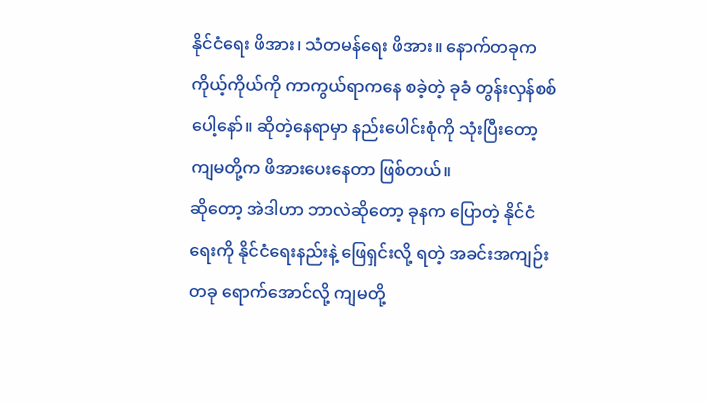နိုင်ငံရေး ဖိအား၊ သံတမန်ရေး ဖိအား။ နောက်တခုက ကိုယ့်ကိုယ်ကို ကာကွယ်ရာကနေ စခဲ့တဲ့ ခုခံ တွန်းလှန်စစ်ပေါ့နော်။ ဆိုတဲ့နေရာမှာ နည်းပေါင်းစုံကို သုံးပြီးတော့ ကျမတို့က ဖိအားပေးနေတာ ဖြစ်တယ်။
ဆိုတော့ အဲဒါဟာ ဘာလဲဆိုတော့ ခုနက ပြောတဲ့ နိုင်ငံရေးကို နိုင်ငံရေးနည်းနဲ့ ဖြေရှင်းလို့ ရတဲ့ အခင်းအကျဉ်း တခု ရောက်အောင်လို့ ကျမတို့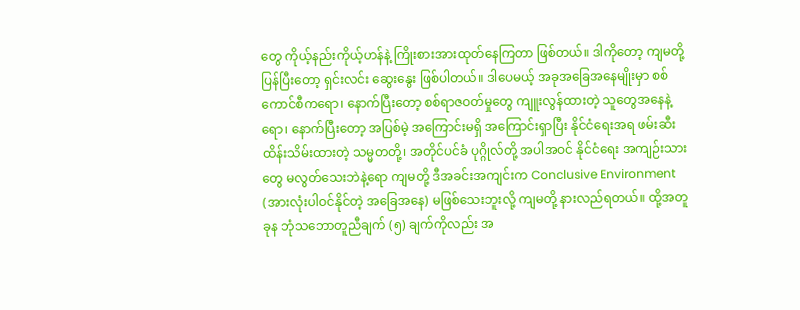တွေ ကိုယ့်နည်းကိုယ့်ဟန်နဲ့ ကြိုးစားအားထုတ်နေကြတာ ဖြစ်တယ်။ ဒါကိုတော့ ကျမတို့ ပြန်ပြီးတော့ ရှင်းလင်း ဆွေးနွေး ဖြစ်ပါတယ်။ ဒါပေမယ့် အခုအခြေအနေမျိုးမှာ စစ်ကောင်စီကရော၊ နောက်ပြီးတော့ စစ်ရာဇဝတ်မှုတွေ ကျူးလွန်ထားတဲ့ သူတွေအနေနဲ့ရော၊ နောက်ပြီးတော့ အပြစ်မဲ့ အကြောင်းမရှိ အကြောင်းရှာပြီး နိုင်ငံရေးအရ ဖမ်းဆီးထိန်းသိမ်းထားတဲ့ သမ္မတတို့၊ အတိုင်ပင်ခံ ပုဂ္ဂိုလ်တို့ အပါအဝင် နိုင်ငံရေး အကျဉ်းသားတွေ မလွတ်သေးဘဲနဲ့ရော ကျမတို့ ဒီအခင်းအကျင်းက Conclusive Environment (အားလုံးပါဝင်နိုင်တဲ့ အခြေအနေ) မဖြစ်သေးဘူးလို့ ကျမတို့ နားလည်ရတယ်။ ထို့အတူ ခုန ဘုံသဘောတူညီချက် (၅) ချက်ကိုလည်း အ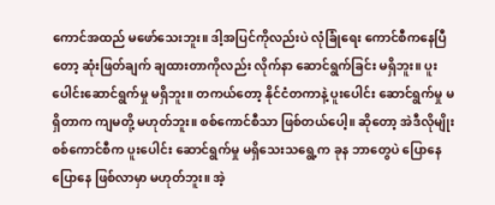ကောင်အထည် မဖော်သေးဘူး။ ဒါ့အပြင်ကိုလည်းပဲ လုံခြုံရေး ကောင်စီကနေပြီတော့ ဆုံးဖြတ်ချက် ချထားတာကိုလည်း လိုက်နာ ဆောင်ရွက်ခြင်း မရှိဘူး။ ပူးပေါင်းဆောင်ရွက်မှု မရှိဘူး။ တကယ်တော့ နိုင်ငံတကာနဲ့ ပူးပေါင်း ဆောင်ရွက်မှု မရှိတာက ကျမတို့ မဟုတ်ဘူး။ စစ်ကောင်စီသာ ဖြစ်တယ်ပေါ့။ ဆိုတော့ အဲဒီလိုမျိုး စစ်ကောင်စီက ပူးပေါင်း ဆောင်ရွက်မှု မရှိသေးသရွေ့က ခုန ဘာတွေပဲ ပြောနေပြောနေ ဖြစ်လာမှာ မဟုတ်ဘူး။ အဲ့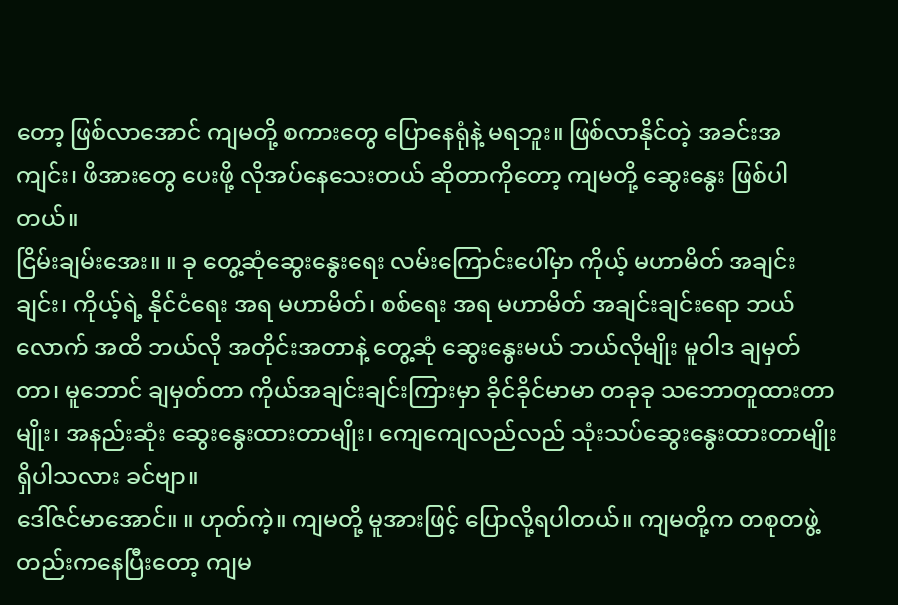တော့ ဖြစ်လာအောင် ကျမတို့ စကားတွေ ပြောနေရုံနဲ့ မရဘူး။ ဖြစ်လာနိုင်တဲ့ အခင်းအကျင်း၊ ဖိအားတွေ ပေးဖို့ လိုအပ်နေသေးတယ် ဆိုတာကိုတော့ ကျမတို့ ဆွေးနွေး ဖြစ်ပါတယ်။
ငြိမ်းချမ်းအေး။ ။ ခု တွေ့ဆုံဆွေးနွေးရေး လမ်းကြောင်းပေါ်မှာ ကိုယ့် မဟာမိတ် အချင်းချင်း၊ ကိုယ့်ရဲ့ နိုင်ငံရေး အရ မဟာမိတ်၊ စစ်ရေး အရ မဟာမိတ် အချင်းချင်းရော ဘယ်လောက် အထိ ဘယ်လို အတိုင်းအတာနဲ့ တွေ့ဆုံ ဆွေးနွေးမယ် ဘယ်လိုမျိုး မူဝါဒ ချမှတ်တာ၊ မူဘောင် ချမှတ်တာ ကိုယ်အချင်းချင်းကြားမှာ ခိုင်ခိုင်မာမာ တခုခု သဘောတူထားတာမျိုး၊ အနည်းဆုံး ဆွေးနွေးထားတာမျိုး၊ ကျေကျေလည်လည် သုံးသပ်ဆွေးနွေးထားတာမျိုး ရှိပါသလား ခင်ဗျာ။
ဒေါ်ဇင်မာအောင်။ ။ ဟုတ်ကဲ့။ ကျမတို့ မူအားဖြင့် ပြောလို့ရပါတယ်။ ကျမတို့က တစုတဖွဲ့တည်းကနေပြီးတော့ ကျမ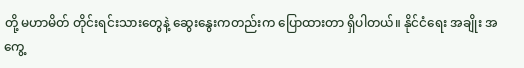တို့ မဟာမိတ် တိုင်းရင်းသားတွေနဲ့ ဆွေးနွေးကတည်းက ပြောထားတာ ရှိပါတယ်။ နိုင်ငံရေး အချိုး အကွေ့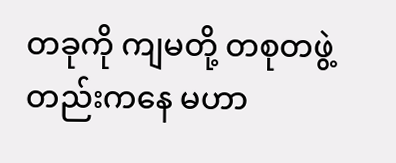တခုကို ကျမတို့ တစုတဖွဲ့တည်းကနေ မဟာ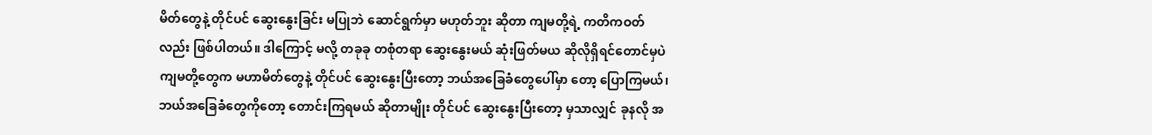မိတ်တွေနဲ့ တိုင်ပင် ဆွေးနွေးခြင်း မပြုဘဲ ဆောင်ရွက်မှာ မဟုတ်ဘူး ဆိုတာ ကျမတို့ရဲ့ ကတိကဝတ်လည်း ဖြစ်ပါတယ်။ ဒါကြောင့် မလို့ တခုခု တစုံတရာ ဆွေးနွေးမယ် ဆုံးဖြတ်မယ ဆိုလိုရှိရင်တောင်မှပဲ ကျမတို့တွေက မဟာမိတ်တွေနဲ့ တိုင်ပင် ဆွေးနွေးပြီးတော့ ဘယ်အခြေခံတွေပေါ်မှာ တော့ ပြောကြမယ်၊ ဘယ်အခြေခံတွေကိုတော့ တောင်းကြရမယ် ဆိုတာမျိုး တိုင်ပင် ဆွေးနွေးပြီးတော့ မှသာလျှင် ခုနလို အ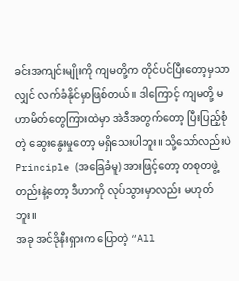ခင်းအကျင်းမျိုးကို ကျမတို့က တိုင်ပင်ပြီးတော့မှသာလျှင် လက်ခံနိုင်မှာဖြစ်တယ်။ ဒါကြောင့် ကျမတို့ မဟာမိတ်တွေကြားထဲမှာ အဲဒီအတွက်တော့ ပြီးပြည့်စုံတဲ့ ဆွေးနွေးမှုတော့ မရှိသေးပါဘူး။ သို့သော်လည်းပဲ Principle (အခြေခံမူ) အားဖြင့်တော့ တစုတဖွဲ့တည်းနဲ့တော့ ဒီဟာကို လုပ်သွားမှာလည်း မဟုတ်ဘူး။
အခု အင်ဒိုနီးရှားက ပြောတဲ့ “All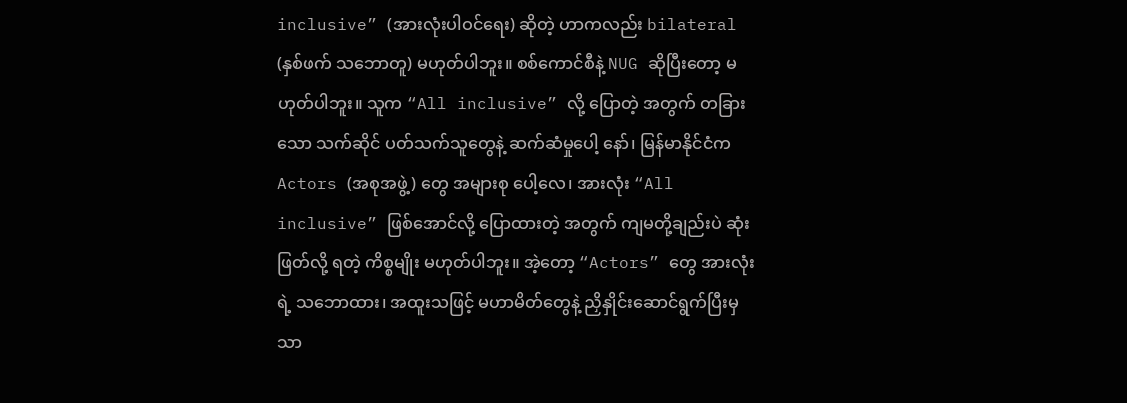inclusive” (အားလုံးပါဝင်ရေး) ဆိုတဲ့ ဟာကလည်း bilateral (နှစ်ဖက် သဘောတူ) မဟုတ်ပါဘူး။ စစ်ကောင်စီနဲ့ NUG ဆိုပြီးတော့ မဟုတ်ပါဘူး။ သူက “All inclusive” လို့ ပြောတဲ့ အတွက် တခြားသော သက်ဆိုင် ပတ်သက်သူတွေနဲ့ ဆက်ဆံမှုပေါ့ နော်၊ မြန်မာနိုင်ငံက Actors (အစုအဖွဲ့) တွေ အများစု ပေါ့လေ၊ အားလုံး “All inclusive” ဖြစ်အောင်လို့ ပြောထားတဲ့ အတွက် ကျမတို့ချည်းပဲ ဆုံးဖြတ်လို့ ရတဲ့ ကိစ္စမျိုး မဟုတ်ပါဘူး။ အဲ့တော့ “Actors” တွေ အားလုံးရဲ့ သဘောထား၊ အထူးသဖြင့် မဟာမိတ်တွေနဲ့ ညှိနှိုင်းဆောင်ရွက်ပြီးမှသာ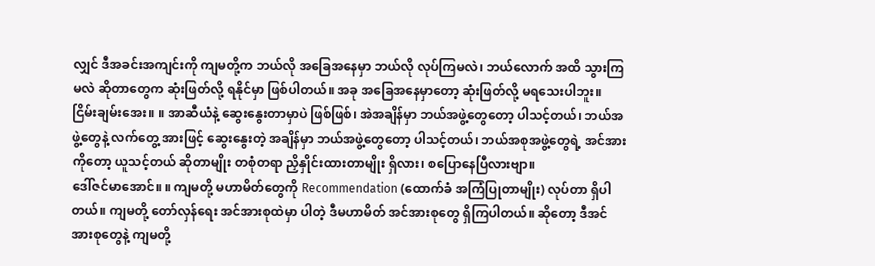လျှင် ဒီအခင်းအကျင်းကို ကျမတို့က ဘယ်လို အခြေအနေမှာ ဘယ်လို လုပ်ကြမလဲ၊ ဘယ်လောက် အထိ သွားကြမလဲ ဆိုတာတွေက ဆုံးဖြတ်လို့ ရနိုင်မှာ ဖြစ်ပါတယ်။ အခု အခြေအနေမှာတော့ ဆုံးဖြတ်လို့ မရသေးပါဘူး။
ငြိမ်းချမ်းအေး။ ။ အာဆီယံနဲ့ ဆွေးနွေးတာမှာပဲ ဖြစ်ဖြစ်၊ အဲအချိန်မှာ ဘယ်အဖွဲ့တွေတော့ ပါသင့်တယ်၊ ဘယ်အဖွဲ့တွေနဲ့ လက်တွေ့ အားဖြင့် ဆွေးနွေးတဲ့ အချိန်မှာ ဘယ်အဖွဲ့တွေတော့ ပါသင့်တယ်၊ ဘယ်အစုအဖွဲ့တွေရဲ့ အင်အားကိုတော့ ယူသင့်တယ် ဆိုတာမျိုး တစုံတရာ ညှိနှိုင်းထားတာမျိုး ရှိလား၊ စပြောနေပြီလားဗျာ။
ဒေါ်ဇင်မာအောင်။ ။ ကျမတို့ မဟာမိတ်တွေကို Recommendation (ထောက်ခံ အကြံပြုတာမျိုး) လုပ်တာ ရှိပါတယ်။ ကျမတို့ တော်လှန်ရေး အင်အားစုထဲမှာ ပါတဲ့ ဒီမဟာမိတ် အင်အားစုတွေ ရှိကြပါတယ်။ ဆိုတော့ ဒီအင်အားစုတွေနဲ့ ကျမတို့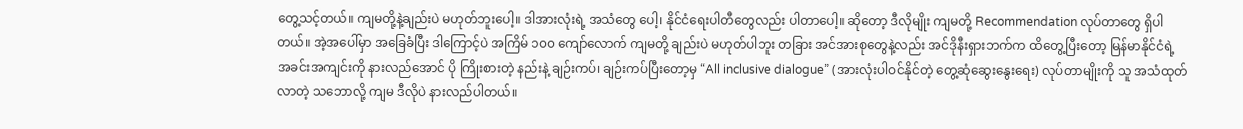တွေ့သင့်တယ်။ ကျမတို့နဲ့ချည်းပဲ မဟုတ်ဘူးပေါ့။ ဒါအားလုံးရဲ့ အသံတွေ ပေါ့၊ နိုင်ငံရေးပါတီတွေလည်း ပါတာပေါ့။ ဆိုတော့ ဒီလိုမျိုး ကျမတို့ Recommendation လုပ်တာတွေ ရှိပါတယ်။ အဲ့အပေါ်မှာ အခြေခံပြီး ဒါကြောင့်ပဲ အကြိမ် ၁၀၀ ကျော်လောက် ကျမတို့ ချည်းပဲ မဟုတ်ပါဘူး တခြား အင်အားစုတွေနဲ့လည်း အင်ဒိုနီးရှားဘက်က ထိတွေ့ပြီးတော့ မြန်မာနိုင်ငံရဲ့ အခင်းအကျင်းကို နားလည်အောင် ပို ကြိုးစားတဲ့ နည်းနဲ့ ချဉ်းကပ်၊ ချဉ်းကပ်ပြီးတော့မှ “All inclusive dialogue” (အားလုံးပါဝင်နိုင်တဲ့ တွေ့ဆုံဆွေးနွေးရေး) လုပ်တာမျိုးကို သူ အသံထုတ်လာတဲ့ သဘောလို့ ကျမ ဒီလိုပဲ နားလည်ပါတယ်။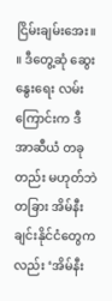ငြိမ်းချမ်းအေး။ ။ ဒီတွေ့ဆုံ ဆွေးနွေးရေး လမ်းကြောင်းက ဒီ အာဆီယံ တခုတည်း မဟုတ်ဘဲ တခြား အိမ်နီးချင်းနိုင်ငံတွေကလည်း ‘အိမ်နီး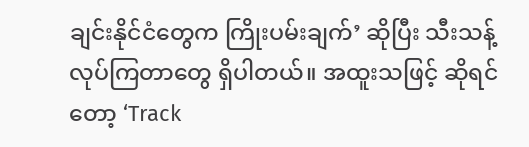ချင်းနိုင်ငံတွေက ကြိုးပမ်းချက်’ ဆိုပြီး သီးသန့် လုပ်ကြတာတွေ ရှိပါတယ်။ အထူးသဖြင့် ဆိုရင်တော့ ‘Track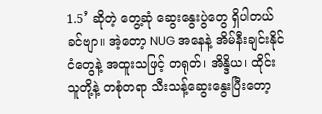1.5’ ဆိုတဲ့ တွေ့ဆုံ ဆွေးနွေးပွဲတွေ ရှိပါတယ် ခင်ဗျာ။ အဲ့တော့ NUG အနေနဲ့ အိမ်နီးချင်းနိုင်ငံတွေနဲ့ အထူးသဖြင့် တရုတ်၊ အိန္ဒိယ၊ ထိုင်း သူတို့နဲ့ တစုံတရာ သီးသန့်ဆွေးနွေးပြီးတော့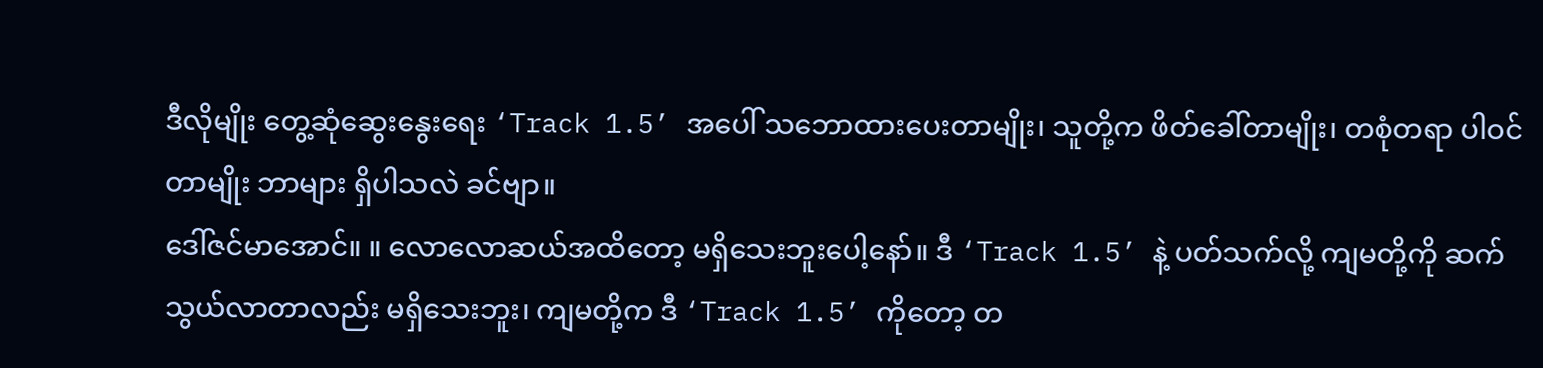ဒီလိုမျိုး တွေ့ဆုံဆွေးနွေးရေး ‘Track 1.5’ အပေါ် သဘောထားပေးတာမျိုး၊ သူတို့က ဖိတ်ခေါ်တာမျိုး၊ တစုံတရာ ပါဝင်တာမျိုး ဘာများ ရှိပါသလဲ ခင်ဗျာ။
ဒေါ်ဇင်မာအောင်။ ။ လောလောဆယ်အထိတော့ မရှိသေးဘူးပေါ့နော်။ ဒီ ‘Track 1.5’ နဲ့ ပတ်သက်လို့ ကျမတို့ကို ဆက်သွယ်လာတာလည်း မရှိသေးဘူး၊ ကျမတို့က ဒီ ‘Track 1.5’ ကိုတော့ တ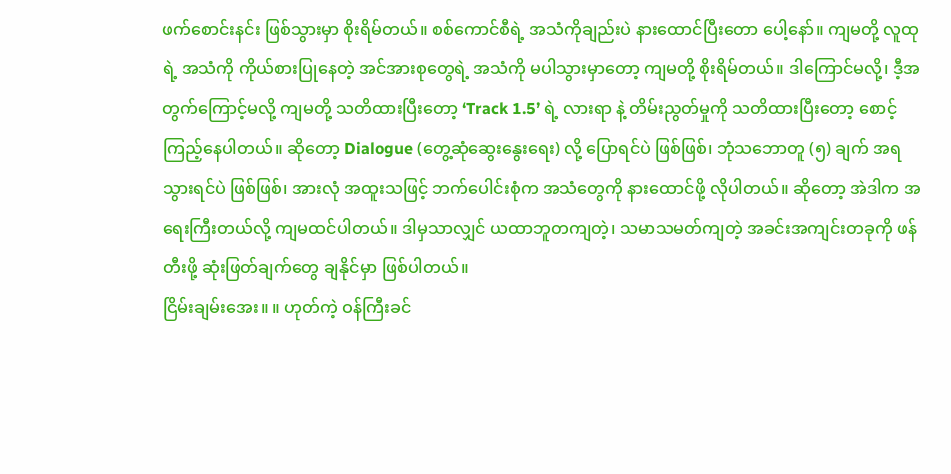ဖက်စောင်းနင်း ဖြစ်သွားမှာ စိုးရိမ်တယ်။ စစ်ကောင်စီရဲ့ အသံကိုချည်းပဲ နားထောင်ပြီးတော ပေါ့နော်။ ကျမတို့ လူထုရဲ့ အသံကို ကိုယ်စားပြုနေတဲ့ အင်အားစုတွေရဲ့ အသံကို မပါသွားမှာတော့ ကျမတို့ စိုးရိမ်တယ်။ ဒါကြောင်မလို့၊ ဒီ့အတွက်ကြောင့်မလို့ ကျမတို့ သတိထားပြီးတော့ ‘Track 1.5’ ရဲ့ လားရာ နဲ့ တိမ်းညွတ်မှုကို သတိထားပြီးတော့ စောင့်ကြည့်နေပါတယ်။ ဆိုတော့ Dialogue (တွေ့ဆုံဆွေးနွေးရေး) လို့ ပြောရင်ပဲ ဖြစ်ဖြစ်၊ ဘုံသဘောတူ (၅) ချက် အရ သွားရင်ပဲ ဖြစ်ဖြစ်၊ အားလုံ အထူးသဖြင့် ဘက်ပေါင်းစုံက အသံတွေကို နားထောင်ဖို့ လိုပါတယ်။ ဆိုတော့ အဲဒါက အရေးကြီးတယ်လို့ ကျမထင်ပါတယ်။ ဒါမှသာလျှင် ယထာဘူတကျတဲ့၊ သမာသမတ်ကျတဲ့ အခင်းအကျင်းတခုကို ဖန်တီးဖို့ ဆုံးဖြတ်ချက်တွေ ချနိုင်မှာ ဖြစ်ပါတယ်။
ငြိမ်းချမ်းအေး။ ။ ဟုတ်ကဲ့ ဝန်ကြီးခင်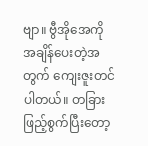ဗျာ။ ဗွီအိုအေကို အချိန်ပေးတဲ့အတွက် ကျေးဇူးတင်ပါတယ်။ တခြား ဖြည့်စွက်ပြီးတော့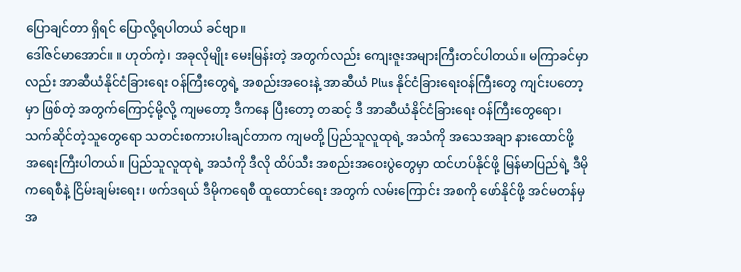ပြောချင်တာ ရှိရင် ပြောလို့ရပါတယ် ခင်ဗျာ။
ဒေါ်ဇင်မာအောင်။ ။ ဟုတ်ကဲ့၊ အခုလိုမျိုး မေးမြန်းတဲ့ အတွက်လည်း ကျေးဇူးအများကြီးတင်ပါတယ်။ မကြာခင်မှာလည်း အာဆီယံနိုင်ငံခြားရေး ဝန်ကြီးတွေရဲ့ အစည်းအဝေးနဲ့ အာဆီယံ Plus နိုင်ငံခြားရေးဝန်ကြီးတွေ ကျင်းပတော့မှာ ဖြစ်တဲ့ အတွက်ကြောင့်မို့လို့ ကျမတော့ ဒီကနေ ပြီးတော့ တဆင့် ဒီ အာဆီယံနိုင်ငံခြားရေး ဝန်ကြီးတွေရော၊ သက်ဆိုင်တဲ့သူတွေရော သတင်းစကားပါးချင်တာက ကျမတို့ ပြည်သူလူထုရဲ့ အသံကို အသေအချာ နားထောင်ဖို့ အရေးကြီးပါတယ်။ ပြည်သူလူထုရဲ့ အသံကို ဒီလို ထိပ်သီး အစည်းအဝေးပွဲတွေမှာ ထင်ဟပ်နိုင်ဖို့ မြန်မာပြည်ရဲ့ ဒီမိုကရေစီနဲ့ ငြိမ်းချမ်းရေး၊ ဖက်ဒရယ် ဒီမိုကရေစီ ထူထောင်ရေး အတွက် လမ်းကြောင်း အစကို ဖော်နိုင်ဖို့ အင်မတန်မှ အ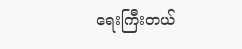ရေးကြီးတယ်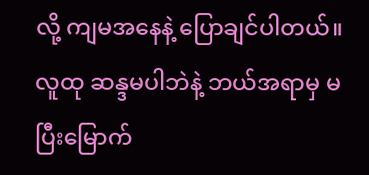လို့ ကျမအနေနဲ့ ပြောချင်ပါတယ်။ လူထု ဆန္ဒမပါဘဲနဲ့ ဘယ်အရာမှ မပြီးမြောက်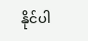နိုင်ပါ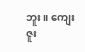ဘူး။ ကျေးဇူး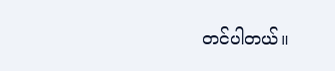တင်ပါတယ်။